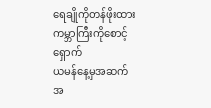ရေချိုကိုတန်ဖိုးထား ကမ္ဘာကြီးကိုစောင့်ရှောက်
ယမန်နေ့မှအဆက်
အ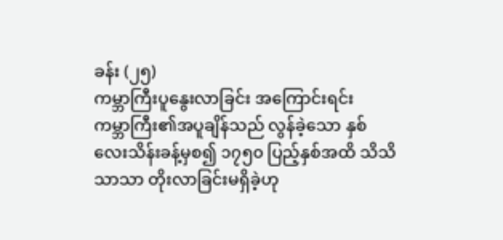ခန်း (၂၅)
ကမ္ဘာကြီးပူနွေးလာခြင်း အကြောင်းရင်း
ကမ္ဘာကြီး၏အပူချိန်သည် လွန်ခဲ့သော နှစ်လေးသိန်းခန့်မှစ၍ ၁၇၅၀ ပြည့်နှစ်အထိ သိသိသာသာ တိုးလာခြင်းမရှိခဲ့ဟု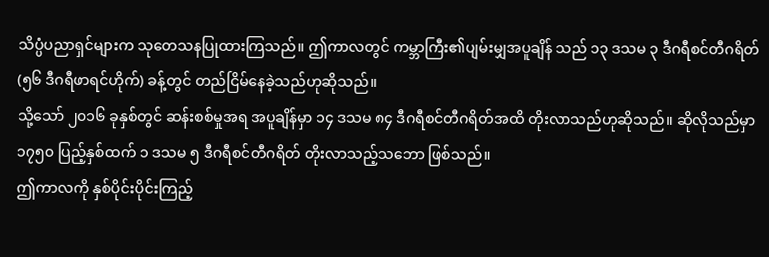သိပ္ပံပညာရှင်များက သုတေသနပြုထားကြသည်။ ဤကာလတွင် ကမ္ဘာကြီး၏ပျမ်းမျှအပူချိန် သည် ၁၃ ဒသမ ၃ ဒီဂရီစင်တီဂရိတ် (၅၆ ဒီဂရီဖာရင်ဟိုက်) ခန့်တွင် တည်ငြိမ်နေခဲ့သည်ဟုဆိုသည်။
သို့သော် ၂၀၁၆ ခုနှစ်တွင် ဆန်းစစ်မှုအရ အပူချိန်မှာ ၁၄ ဒသမ ၈၄ ဒီဂရီစင်တီဂရိတ်အထိ တိုးလာသည်ဟုဆိုသည်။ ဆိုလိုသည်မှာ ၁၇၅၀ ပြည့်နှစ်ထက် ၁ ဒသမ ၅ ဒီဂရီစင်တီဂရိတ် တိုးလာသည့်သဘော ဖြစ်သည်။
ဤကာလကို နှစ်ပိုင်းပိုင်းကြည့်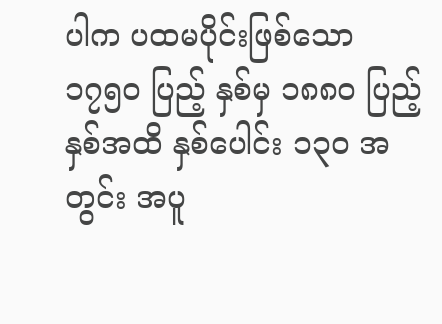ပါက ပထမပိုင်းဖြစ်သော ၁၇၅၀ ပြည့် နှစ်မှ ၁၈၈၀ ပြည့်နှစ်အထိ နှစ်ပေါင်း ၁၃၀ အတွင်း အပူ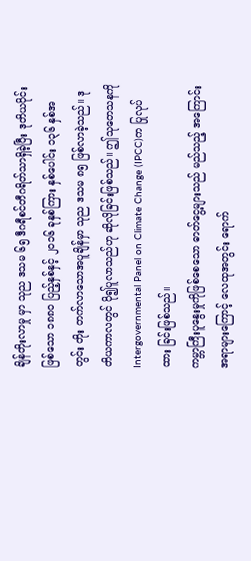ချိန်တိုးလာမှု မှာ သုည ဒသမ ၆၅ ဒီဂရီစင်တီဂရိတ်သာရှိခဲ့ပြီး ဒုတိယပိုင်းဖြစ်သော ၁၈၈၀ ပြည့်နှစ်နှင့် ၂၀၁၆ ခုနှစ်ကြား နှစ်ပေါင်း ၁၃၆ နှစ်အတွင်း တိုး တက်လာသောအပူချိန်မှာ သုည ဒသမ ၈၅ ဖြစ်လာခဲ့သည်။ ဒုတိယကာလတွင် ပို၍ပူလာသည်ဟု ဆိုလိုခြင်းဖြစ်သည်။ ဤသုတေသနကို Intergovernmental Panel on Climate Change (IPCC)က ပြုလုပ်ထား ခြင်းဖြစ်သည်။
ကမ္ဘာကြီးပူနွေးမှုကိုဖြစ်စေသော ဓာတ်ငွေ့များသည် မည်သည့် အကြောင်းအရာများကြောင့် လေထုအတွင်း ရောက်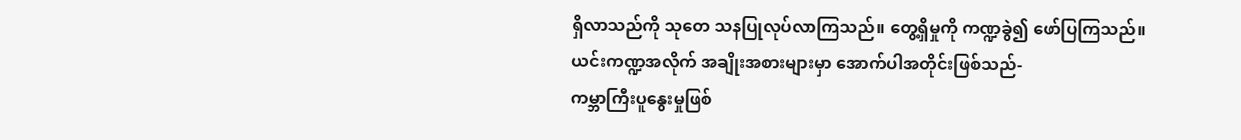ရှိလာသည်ကို သုတေ သနပြုလုပ်လာကြသည်။ တွေ့ရှိမှုကို ကဏ္ဍခွဲ၍ ဖော်ပြကြသည်။
ယင်းကဏ္ဍအလိုက် အချိုးအစားများမှာ အောက်ပါအတိုင်းဖြစ်သည်-
ကမ္ဘာကြီးပူနွေးမှုဖြစ်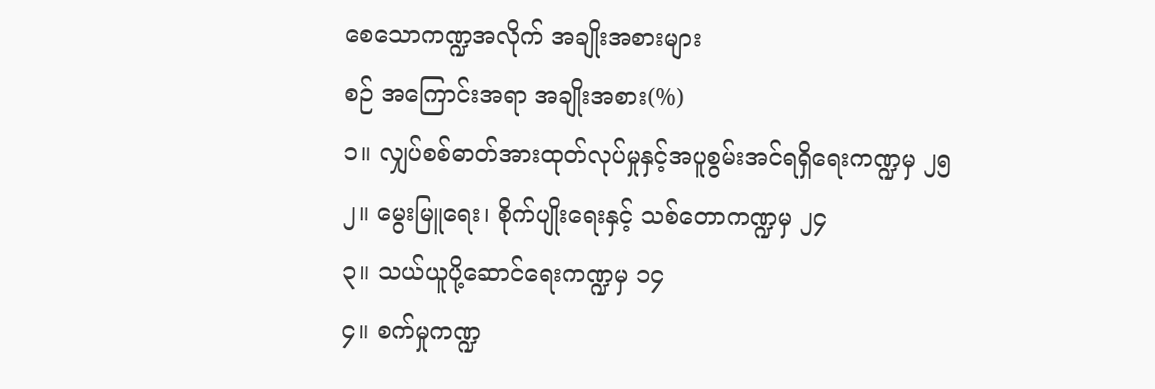စေသောကဏ္ဍအလိုက် အချိုးအစားများ
စဉ် အကြောင်းအရာ အချိုးအစား(%)
၁။ လျှပ်စစ်ဓာတ်အားထုတ်လုပ်မှုနှင့်အပူစွမ်းအင်ရရှိရေးကဏ္ဍမှ ၂၅
၂။ မွေးမြူရေး၊ စိုက်ပျိုးရေးနှင့် သစ်တောကဏ္ဍမှ ၂၄
၃။ သယ်ယူပို့ဆောင်ရေးကဏ္ဍမှ ၁၄
၄။ စက်မှုကဏ္ဍ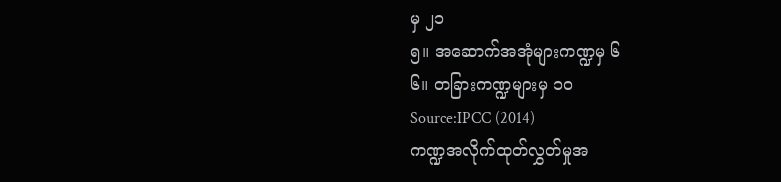မှ ၂၁
၅။ အဆောက်အအုံများကဏ္ဍမှ ၆
၆။ တခြားကဏ္ဍများမှ ၁၀
Source:IPCC (2014)
ကဏ္ဍအလိုက်ထုတ်လွှတ်မှုအ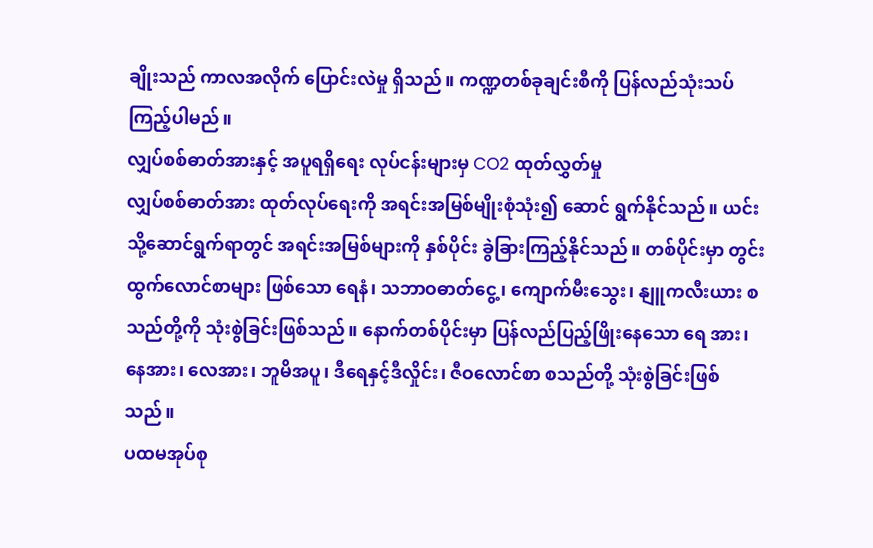ချိုးသည် ကာလအလိုက် ပြောင်းလဲမှု ရှိသည်။ ကဏ္ဍတစ်ခုချင်းစီကို ပြန်လည်သုံးသပ်ကြည့်ပါမည်။
လျှပ်စစ်ဓာတ်အားနှင့် အပူရရှိရေး လုပ်ငန်းများမှ CO2 ထုတ်လွှတ်မှု
လျှပ်စစ်ဓာတ်အား ထုတ်လုပ်ရေးကို အရင်းအမြစ်မျိုးစုံသုံး၍ ဆောင် ရွက်နိုင်သည်။ ယင်းသို့ဆောင်ရွက်ရာတွင် အရင်းအမြစ်များကို နှစ်ပိုင်း ခွဲခြားကြည့်နိုင်သည်။ တစ်ပိုင်းမှာ တွင်းထွက်လောင်စာများ ဖြစ်သော ရေနံ၊ သဘာဝဓာတ်ငွေ့၊ ကျောက်မီးသွေး၊ နျူကလီးယား စသည်တို့ကို သုံးစွဲခြင်းဖြစ်သည်။ နောက်တစ်ပိုင်းမှာ ပြန်လည်ပြည့်ဖြိုးနေသော ရေ အား၊ နေအား၊ လေအား၊ ဘူမိအပူ၊ ဒီရေနှင့်ဒီလှိုင်း၊ ဇီဝလောင်စာ စသည်တို့ သုံးစွဲခြင်းဖြစ်သည်။
ပထမအုပ်စု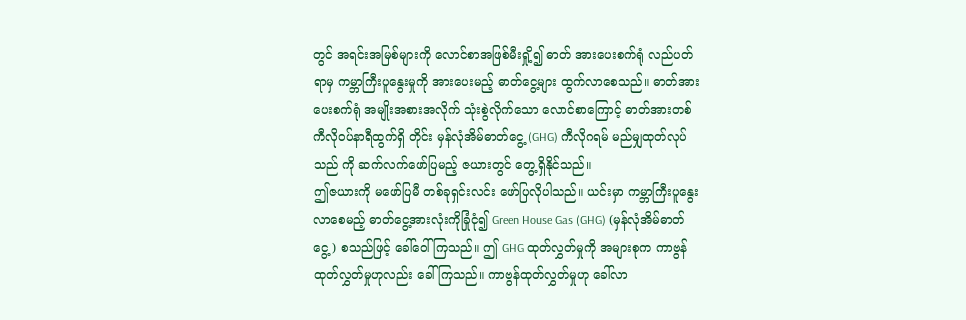တွင် အရင်းအမြစ်များကို လောင်စာအဖြစ်မီးရှို့၍ ဓာတ် အားပေးစက်ရုံ လည်ပတ်ရာမှ ကမ္ဘာကြီးပူနွေးမှုကို အားပေးမည့် ဓာတ်ငွေ့များ ထွက်လာစေသည်။ ဓာတ်အားပေးစက်ရုံ အမျိုးအစားအလိုက် သုံးစွဲလိုက်သော လောင်စာကြောင့် ဓာတ်အားတစ်ကီလိုဝပ်နာရီထွက်ရှိ တိုင်း မှန်လုံအိမ်ဓာတ်ငွေ့ (GHG) ကီလိုဂရမ် မည်မျှထုတ်လုပ်သည် ကို ဆက်လက်ဖော်ပြမည့် ဇယားတွင် တွေ့ရှိနိုင်သည်။
ဤဇယားကို မဖော်ပြမီ တစ်ခုရှင်းလင်း ဖော်ပြလိုပါသည်။ ယင်းမှာ ကမ္ဘာကြီးပူနွေးလာစေမည့် ဓာတ်ငွေ့အားလုံးကိုခြုံငုံ၍ Green House Gas (GHG) (မှန်လုံအိမ်ဓာတ်ငွေ့) စသည်ဖြင့် ခေါ်ဝေါ်ကြသည်။ ဤ GHG ထုတ်လွှတ်မှုကို အများစုက ကာဗွန်ထုတ်လွှတ်မှုဟုလည်း ခေါ်ကြသည်။ ကာဗွန်ထုတ်လွှတ်မှုဟု ခေါ်လာ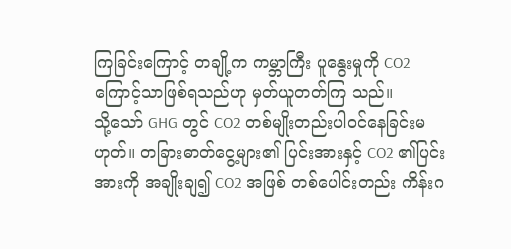ကြခြင်းကြောင့် တချို့က ကမ္ဘာကြီး ပူနွေးမှုကို CO2 ကြောင့်သာဖြစ်ရသည်ဟု မှတ်ယူတတ်ကြ သည်။
သို့သော် GHG တွင် CO2 တစ်မျိုးတည်းပါဝင်နေခြင်းမဟုတ်။ တခြားဓာတ်ငွေ့များ၏ ပြင်းအားနှင့် CO2 ၏ပြင်းအားကို အချိုးချ၍ CO2 အဖြစ် တစ်ပေါင်းတည်း ကိန်းဂ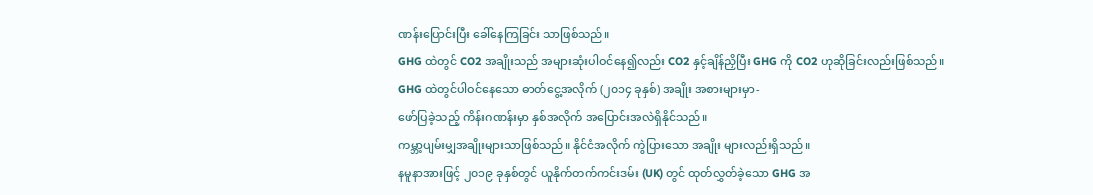ဏန်းပြောင်းပြီး ခေါ်နေကြခြင်း သာဖြစ်သည်။
GHG ထဲတွင် CO2 အချိုးသည် အများဆုံးပါဝင်နေ၍လည်း CO2 နှင့်ချိန်ညှိပြီး GHG ကို CO2 ဟုဆိုခြင်းလည်းဖြစ်သည်။
GHG ထဲတွင်ပါဝင်နေသော ဓာတ်ငွေ့အလိုက် (၂၀၁၄ ခုနှစ်) အချိုး အစားများမှာ-
ဖော်ပြခဲ့သည့် ကိန်းဂဏန်းမှာ နှစ်အလိုက် အပြောင်းအလဲရှိနိုင်သည်။
ကမ္ဘာ့ပျမ်းမျှအချိုးများသာဖြစ်သည်။ နိုင်ငံအလိုက် ကွဲပြားသော အချိုး များလည်းရှိသည်။
နမူနာအားဖြင့် ၂၀၁၉ ခုနှစ်တွင် ယူနိုက်တက်ကင်းဒမ်း (UK) တွင် ထုတ်လွှတ်ခဲ့သော GHG အ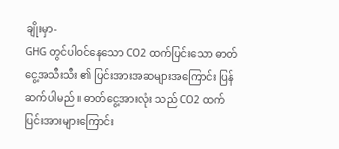ချိုးမှာ-
GHG တွင်ပါဝင်နေသော CO2 ထက်ပြင်းသော ဓာတ်ငွေ့အသီးသီး ၏ ပြင်းအားအဆများအကြောင်း ပြန်ဆက်ပါမည်။ ဓာတ်ငွေ့အားလုံး သည် CO2 ထက် ပြင်းအားများကြောင်း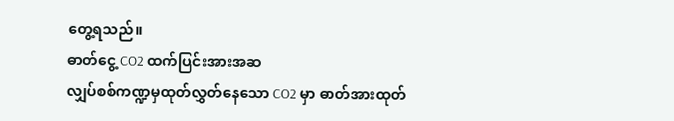တွေ့ရသည်။
ဓာတ်ငွေ့ CO2 ထက်ပြင်းအားအဆ
လျှပ်စစ်ကဏ္ဍမှထုတ်လွှတ်နေသော CO2 မှာ ဓာတ်အားထုတ်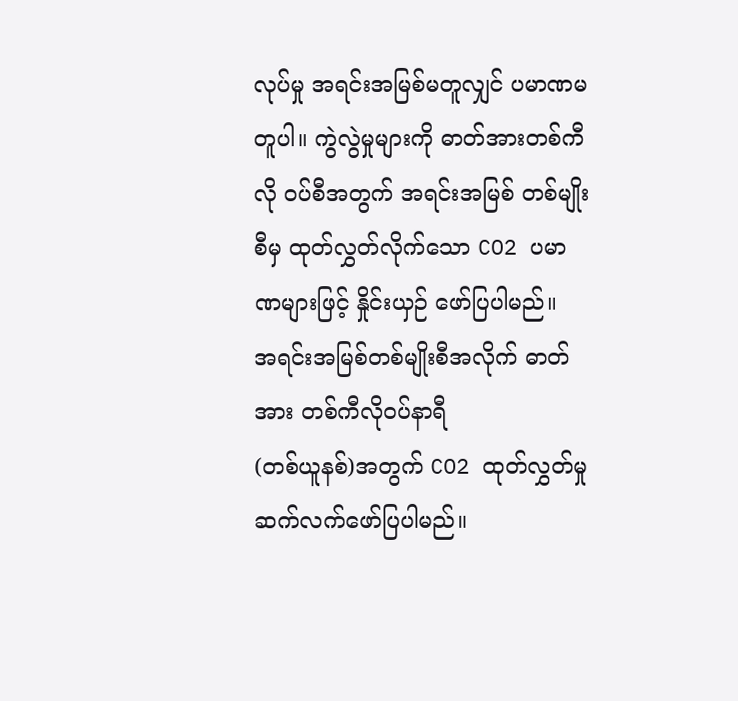လုပ်မှု အရင်းအမြစ်မတူလျှင် ပမာဏမတူပါ။ ကွဲလွဲမှုများကို ဓာတ်အားတစ်ကီလို ဝပ်စီအတွက် အရင်းအမြစ် တစ်မျိုးစီမှ ထုတ်လွှတ်လိုက်သော CO2 ပမာဏများဖြင့် နှိုင်းယှဉ် ဖော်ပြပါမည်။
အရင်းအမြစ်တစ်မျိုးစီအလိုက် ဓာတ်အား တစ်ကီလိုဝပ်နာရီ
(တစ်ယူနစ်)အတွက် CO2 ထုတ်လွှတ်မှု
ဆက်လက်ဖော်ပြပါမည်။